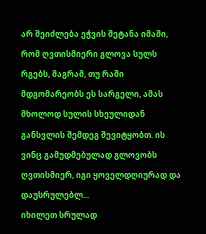არ შეიძლება ეჭვის შეტანა იმაში, რომ ღვთისმიერი გლოვა სულს რგებს, მაგრამ, თუ რაში მდგომარეობს ეს სარგელი, ამას მხოლოდ სულის სხეულიდან განსვლის შემდეგ შევიტყობთ. ის ვინც გამუდმებულად გლოვობს ღვთისმიერ, იგი ყოველდღიურად და დაუსრულებლ...
იხილეთ სრულად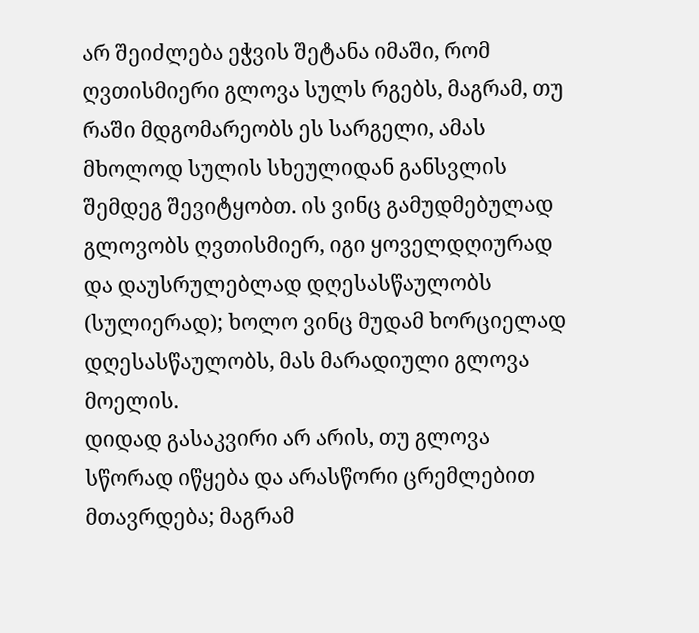არ შეიძლება ეჭვის შეტანა იმაში, რომ ღვთისმიერი გლოვა სულს რგებს, მაგრამ, თუ რაში მდგომარეობს ეს სარგელი, ამას მხოლოდ სულის სხეულიდან განსვლის შემდეგ შევიტყობთ. ის ვინც გამუდმებულად გლოვობს ღვთისმიერ, იგი ყოველდღიურად და დაუსრულებლად დღესასწაულობს (სულიერად); ხოლო ვინც მუდამ ხორციელად დღესასწაულობს, მას მარადიული გლოვა მოელის.
დიდად გასაკვირი არ არის, თუ გლოვა სწორად იწყება და არასწორი ცრემლებით მთავრდება; მაგრამ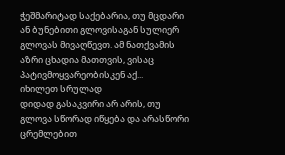ჭეშმარიტად საქებარია, თუ მცდარი ან ბუნებითი გლოვისაგან სულიერ გლოვას მივაღწევთ. ამ ნათქვამის აზრი ცხადია მათთვის, ვისაც პატივმოყვარეობისკენ აქ...
იხილეთ სრულად
დიდად გასაკვირი არ არის, თუ გლოვა სწორად იწყება და არასწორი ცრემლებით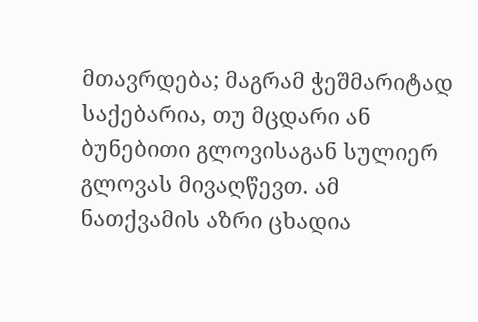მთავრდება; მაგრამ ჭეშმარიტად საქებარია, თუ მცდარი ან ბუნებითი გლოვისაგან სულიერ გლოვას მივაღწევთ. ამ ნათქვამის აზრი ცხადია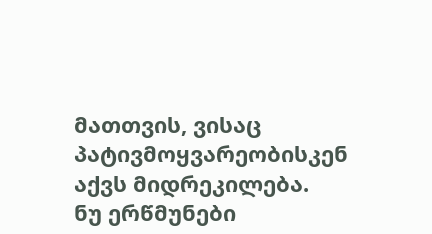მათთვის, ვისაც პატივმოყვარეობისკენ აქვს მიდრეკილება.
ნუ ერწმუნები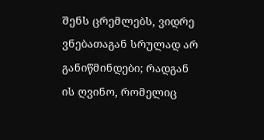შენს ცრემლებს, ვიდრე ვნებათაგან სრულად არ განიწმინდები; რადგან ის ღვინო, რომელიც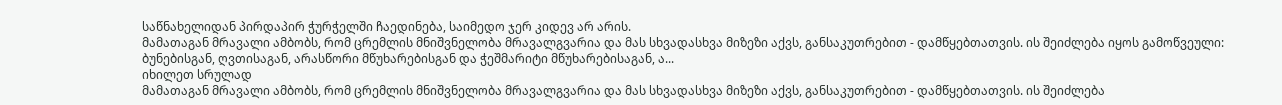საწნახელიდან პირდაპირ ჭურჭელში ჩაედინება, საიმედო ჯერ კიდევ არ არის.
მამათაგან მრავალი ამბობს, რომ ცრემლის მნიშვნელობა მრავალგვარია და მას სხვადასხვა მიზეზი აქვს, განსაკუთრებით - დამწყებთათვის. ის შეიძლება იყოს გამოწვეული: ბუნებისგან, ღვთისაგან, არასწორი მწუხარებისგან და ჭეშმარიტი მწუხარებისაგან, ა...
იხილეთ სრულად
მამათაგან მრავალი ამბობს, რომ ცრემლის მნიშვნელობა მრავალგვარია და მას სხვადასხვა მიზეზი აქვს, განსაკუთრებით - დამწყებთათვის. ის შეიძლება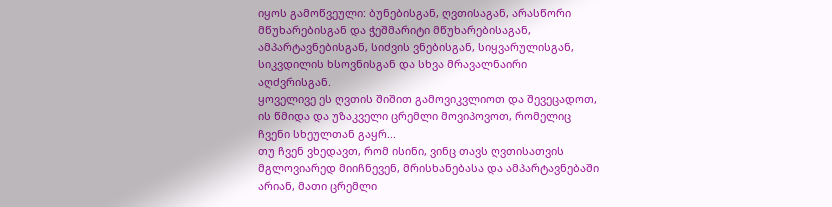იყოს გამოწვეული: ბუნებისგან, ღვთისაგან, არასწორი მწუხარებისგან და ჭეშმარიტი მწუხარებისაგან, ამპარტავნებისგან, სიძვის ვნებისგან, სიყვარულისგან, სიკვდილის ხსოვნისგან და სხვა მრავალნაირი აღძვრისგან.
ყოველივე ეს ღვთის შიშით გამოვიკვლიოთ და შევეცადოთ, ის წმიდა და უზაკველი ცრემლი მოვიპოვოთ, რომელიც ჩვენი სხეულთან გაყრ...
თუ ჩვენ ვხედავთ, რომ ისინი, ვინც თავს ღვთისათვის მგლოვიარედ მიიჩნევენ, მრისხანებასა და ამპარტავნებაში არიან, მათი ცრემლი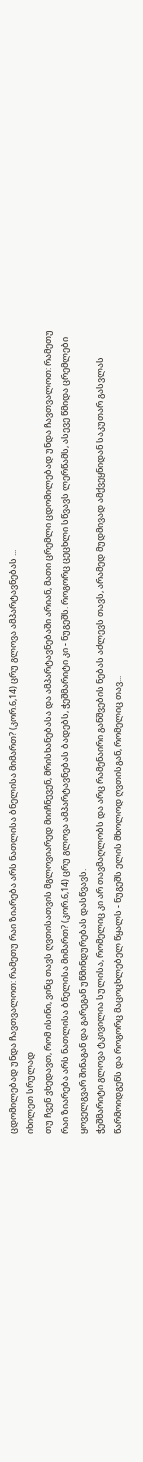ცდომილებად უნდა ჩავთვალოთ: რამეთუ რაი ზიარება არს ნათლისა ბნელისა მიმართ? (კორ.6,14) ცრუ გლოვა ამპარტავნებას ...
იხილეთ სრულად
თუ ჩვენ ვხედავთ, რომ ისინი, ვინც თავს ღვთისათვის მგლოვიარედ მიიჩნევენ, მრისხანებასა და ამპარტავნებაში არიან, მათი ცრემლი ცდომილებად უნდა ჩავთვალოთ: რამეთუ რაი ზიარება არს ნათლისა ბნელისა მიმართ? (კორ.6,14) ცრუ გლოვა ამპარტავნებას ბადებს, ჭეშმარიტი კი - ნუგეშს. როგორც ცეცხლი სწვავს ლერწამს, ასევე წმიდა ცრემლები ყოველგვარ შინაგან და გარეგან უწმინდურებას დასწვავს.
ჭეშმარიტი გლოვა ტკივილია სულისა, რომელიც კი არ თავმაღლობს და არც რამენაირი განშვების ნებას აძლევს თავს, არამედ მუდმივად ამქვეყნიდან საკუთარ გასვლას წარმოიდგენს და როგორც მაცოცხლებელ წყალს - ნუგეშს ელის მხოლოდ ღვთისგან, რომელიც თავ...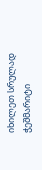იხილეთ სრულად
ჭეშმარიტი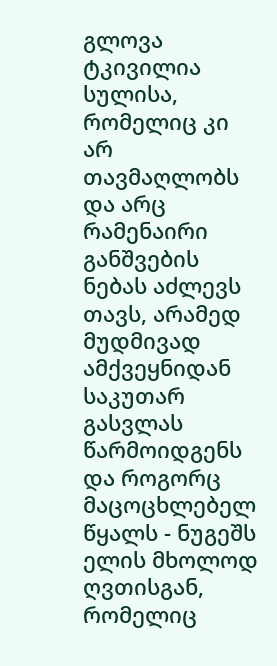გლოვა ტკივილია სულისა, რომელიც კი არ თავმაღლობს და არც რამენაირი განშვების ნებას აძლევს თავს, არამედ მუდმივად ამქვეყნიდან საკუთარ გასვლას წარმოიდგენს და როგორც მაცოცხლებელ წყალს - ნუგეშს ელის მხოლოდ ღვთისგან, რომელიც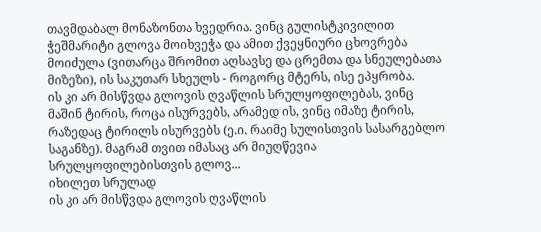თავმდაბალ მონაზონთა ხვედრია. ვინც გულისტკივილით ჭეშმარიტი გლოვა მოიხვეჭა და ამით ქვეყნიური ცხოვრება მოიძულა (ვითარცა შრომით აღსავსე და ცრემთა და სნეულებათა მიზეზი), ის საკუთარ სხეულს - როგორც მტერს, ისე ეპყრობა.
ის კი არ მისწვდა გლოვის ღვაწლის სრულყოფილებას, ვინც მაშინ ტირის, როცა ისურვებს, არამედ ის, ვინც იმაზე ტირის, რაზედაც ტირილს ისურვებს (ე.ი. რაიმე სულისთვის სასარგებლო საგანზე). მაგრამ თვით იმასაც არ მიუღწევია სრულყოფილებისთვის გლოვ...
იხილეთ სრულად
ის კი არ მისწვდა გლოვის ღვაწლის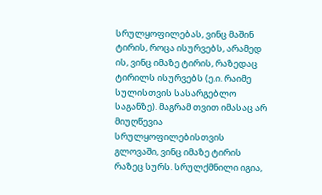სრულყოფილებას, ვინც მაშინ ტირის, როცა ისურვებს, არამედ ის, ვინც იმაზე ტირის, რაზედაც ტირილს ისურვებს (ე.ი. რაიმე სულისთვის სასარგებლო საგანზე). მაგრამ თვით იმასაც არ მიუღწევია სრულყოფილებისთვის გლოვაში, ვინც იმაზე ტირის რაზეც სურს. სრულქმნილი იგია,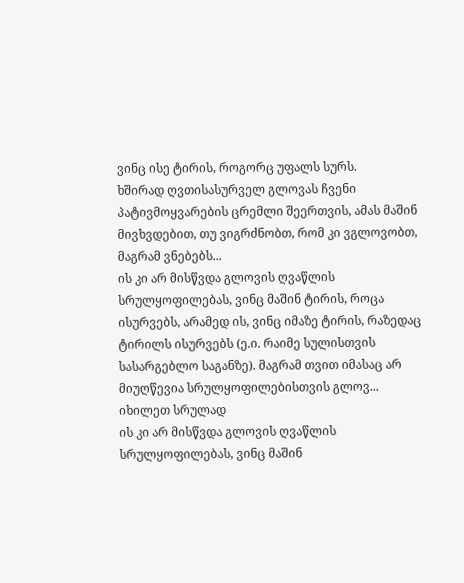ვინც ისე ტირის, როგორც უფალს სურს.
ხშირად ღვთისასურველ გლოვას ჩვენი პატივმოყვარების ცრემლი შეერთვის, ამას მაშინ მივხვდებით, თუ ვიგრძნობთ, რომ კი ვგლოვობთ, მაგრამ ვნებებს...
ის კი არ მისწვდა გლოვის ღვაწლის სრულყოფილებას, ვინც მაშინ ტირის, როცა ისურვებს, არამედ ის, ვინც იმაზე ტირის, რაზედაც ტირილს ისურვებს (ე.ი. რაიმე სულისთვის სასარგებლო საგანზე). მაგრამ თვით იმასაც არ მიუღწევია სრულყოფილებისთვის გლოვ...
იხილეთ სრულად
ის კი არ მისწვდა გლოვის ღვაწლის სრულყოფილებას, ვინც მაშინ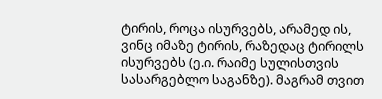ტირის, როცა ისურვებს, არამედ ის, ვინც იმაზე ტირის, რაზედაც ტირილს ისურვებს (ე.ი. რაიმე სულისთვის სასარგებლო საგანზე). მაგრამ თვით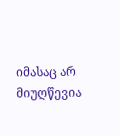იმასაც არ მიუღწევია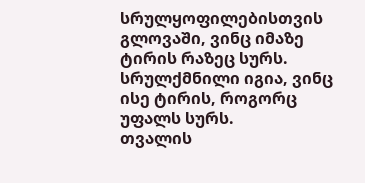სრულყოფილებისთვის გლოვაში, ვინც იმაზე ტირის რაზეც სურს. სრულქმნილი იგია, ვინც ისე ტირის, როგორც უფალს სურს.
თვალის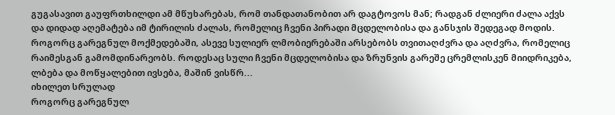გუგასავით გაუფრთხილდი ამ მწუხარებას, რომ თანდათანობით არ დაგტოვოს მან; რადგან ძლიერი ძალა აქვს და დიდად აღემატება იმ ტირილის ძალას, რომელიც ჩვენი პირადი მცდელობისა და განსჯის შედეგად მოდის.
როგორც გარეგნულ მოქმედებაში, ასევე სულიერ ლმობიერებაში არსებობს თვითაღძვრა და აღძვრა, რომელიც რაიმესგან გამომდინარეობს. როდესაც სული ჩვენი მცდელობისა და ზრუნვის გარეშე ცრემლისკენ მიიდრიკება, ლბება და მოწყალებით ივსება, მაშინ ვისწრ...
იხილეთ სრულად
როგორც გარეგნულ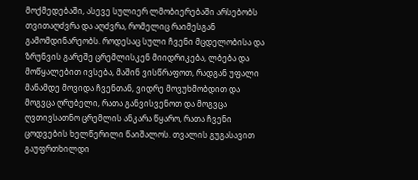მოქმედებაში, ასევე სულიერ ლმობიერებაში არსებობს თვითაღძვრა და აღძვრა, რომელიც რაიმესგან გამომდინარეობს. როდესაც სული ჩვენი მცდელობისა და ზრუნვის გარეშე ცრემლისკენ მიიდრიკება, ლბება და მოწყალებით ივსება, მაშინ ვისწრაფოთ, რადგან უფალი მანამდე მოვიდა ჩვენთან, ვიდრე მოვუხმობდით და მოგვცა ღრუბელი, რათა განვისვენოთ და მოგვცა ღვთივსათნო ცრემლის ანკარა წყარო, რათა ჩვენი ცოდვების ხელწერილი წაიშალოს. თვალის გუგასავით გაუფრთხილდი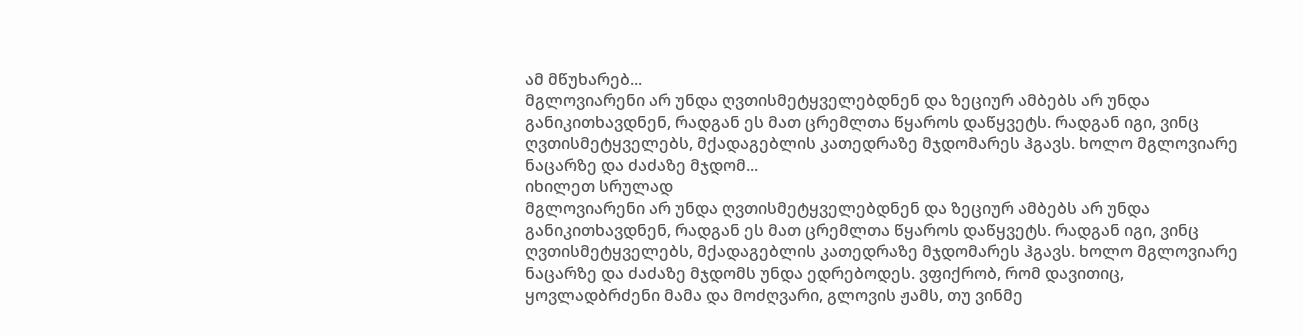ამ მწუხარებ...
მგლოვიარენი არ უნდა ღვთისმეტყველებდნენ და ზეციურ ამბებს არ უნდა განიკითხავდნენ, რადგან ეს მათ ცრემლთა წყაროს დაწყვეტს. რადგან იგი, ვინც ღვთისმეტყველებს, მქადაგებლის კათედრაზე მჯდომარეს ჰგავს. ხოლო მგლოვიარე ნაცარზე და ძაძაზე მჯდომ...
იხილეთ სრულად
მგლოვიარენი არ უნდა ღვთისმეტყველებდნენ და ზეციურ ამბებს არ უნდა განიკითხავდნენ, რადგან ეს მათ ცრემლთა წყაროს დაწყვეტს. რადგან იგი, ვინც ღვთისმეტყველებს, მქადაგებლის კათედრაზე მჯდომარეს ჰგავს. ხოლო მგლოვიარე ნაცარზე და ძაძაზე მჯდომს უნდა ედრებოდეს. ვფიქრობ, რომ დავითიც, ყოვლადბრძენი მამა და მოძღვარი, გლოვის ჟამს, თუ ვინმე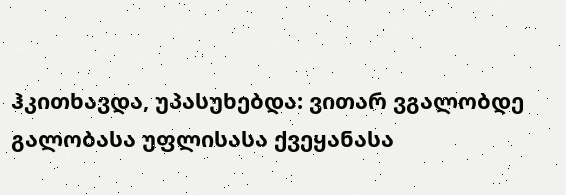ჰკითხავდა, უპასუხებდა: ვითარ ვგალობდე გალობასა უფლისასა ქვეყანასა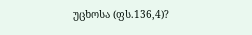უცხოსა (ფს.136,4)?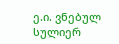ე.ი. ვნებულ სულიერ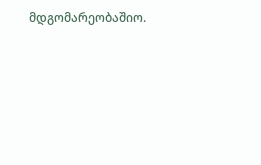მდგომარეობაშიო.